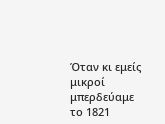Όταν κι εμείς μικροί μπερδεύαμε το 1821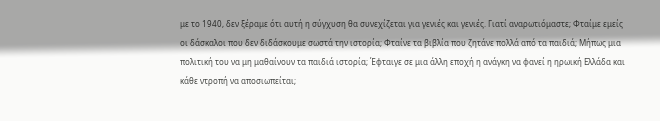με το 1940, δεν ξέραμε ότι αυτή η σύγχυση θα συνεχίζεται για γενιές και γενιές. Γιατί αναρωτιόμαστε; Φταίμε εμείς οι δάσκαλοι που δεν διδάσκουμε σωστά την ιστορία; Φταίνε τα βιβλία που ζητάνε πολλά από τα παιδιά; Mήπως μια πολιτική του να μη μαθαίνουν τα παιδιά ιστορία; Έφταιγε σε μια άλλη εποχή η ανάγκη να φανεί η ηρωική Ελλάδα και κάθε ντροπή να αποσιωπείται;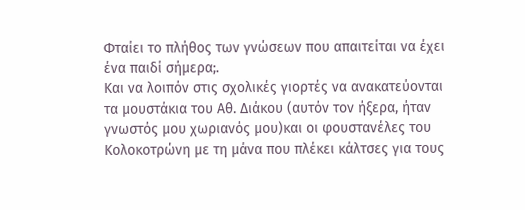Φταίει το πλήθος των γνώσεων που απαιτείται να έχει ένα παιδί σήμερα;.
Και να λοιπόν στις σχολικές γιορτές να ανακατεύονται τα μουστάκια του Αθ. Διάκου (αυτόν τον ήξερα, ήταν γνωστός μου χωριανός μου)και οι φουστανέλες του Κολοκοτρώνη με τη μάνα που πλέκει κάλτσες για τους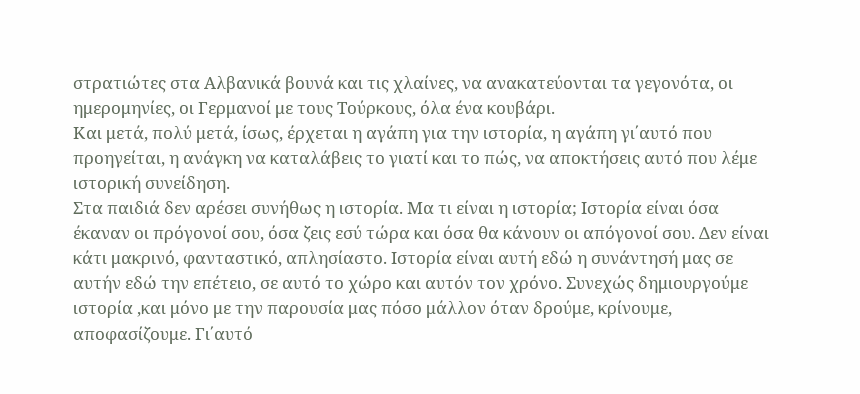στρατιώτες στα Αλβανικά βουνά και τις χλαίνες, να ανακατεύονται τα γεγονότα, οι ημερομηνίες, οι Γερμανοί με τους Τούρκους, όλα ένα κουβάρι.
Και μετά, πολύ μετά, ίσως, έρχεται η αγάπη για την ιστορία, η αγάπη γι΄αυτό που προηγείται, η ανάγκη να καταλάβεις το γιατί και το πώς, να αποκτήσεις αυτό που λέμε ιστορική συνείδηση.
Στα παιδιά δεν αρέσει συνήθως η ιστορία. Μα τι είναι η ιστορία; Ιστορία είναι όσα έκαναν οι πρόγονοί σου, όσα ζεις εσύ τώρα και όσα θα κάνουν οι απόγονοί σου. Δεν είναι κάτι μακρινό, φανταστικό, απλησίαστο. Ιστορία είναι αυτή εδώ η συνάντησή μας σε αυτήν εδώ την επέτειο, σε αυτό το χώρο και αυτόν τον χρόνο. Συνεχώς δημιουργούμε ιστορία ,και μόνο με την παρουσία μας πόσο μάλλον όταν δρούμε, κρίνουμε, αποφασίζουμε. Γι΄αυτό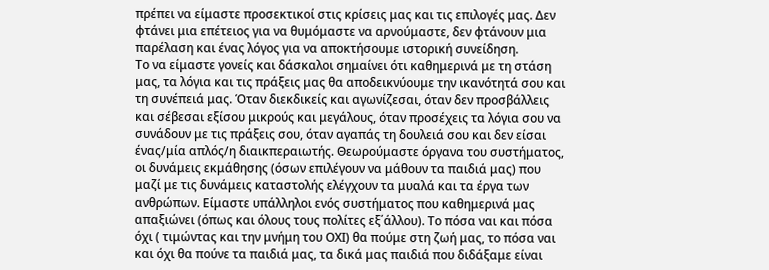πρέπει να είμαστε προσεκτικοί στις κρίσεις μας και τις επιλογές μας. Δεν φτάνει μια επέτειος για να θυμόμαστε να αρνούμαστε, δεν φτάνουν μια παρέλαση και ένας λόγος για να αποκτήσουμε ιστορική συνείδηση.
Το να είμαστε γονείς και δάσκαλοι σημαίνει ότι καθημερινά με τη στάση μας, τα λόγια και τις πράξεις μας θα αποδεικνύουμε την ικανότητά σου και τη συνέπειά μας. Όταν διεκδικείς και αγωνίζεσαι, όταν δεν προσβάλλεις και σέβεσαι εξίσου μικρούς και μεγάλους, όταν προσέχεις τα λόγια σου να συνάδουν με τις πράξεις σου, όταν αγαπάς τη δουλειά σου και δεν είσαι ένας/μία απλός/η διαικπεραιωτής. Θεωρούμαστε όργανα του συστήματος, οι δυνάμεις εκμάθησης (όσων επιλέγουν να μάθουν τα παιδιά μας) που μαζί με τις δυνάμεις καταστολής ελέγχουν τα μυαλά και τα έργα των ανθρώπων. Είμαστε υπάλληλοι ενός συστήματος που καθημερινά μας απαξιώνει (όπως και όλους τους πολίτες εξ΄άλλου). Το πόσα ναι και πόσα όχι ( τιμώντας και την μνήμη του ΟΧΙ) θα πούμε στη ζωή μας, το πόσα ναι και όχι θα πούνε τα παιδιά μας, τα δικά μας παιδιά που διδάξαμε είναι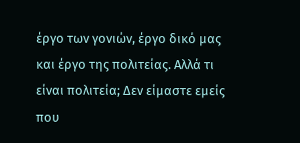έργο των γονιών, έργο δικό μας και έργο της πολιτείας. Αλλά τι είναι πολιτεία; Δεν είμαστε εμείς που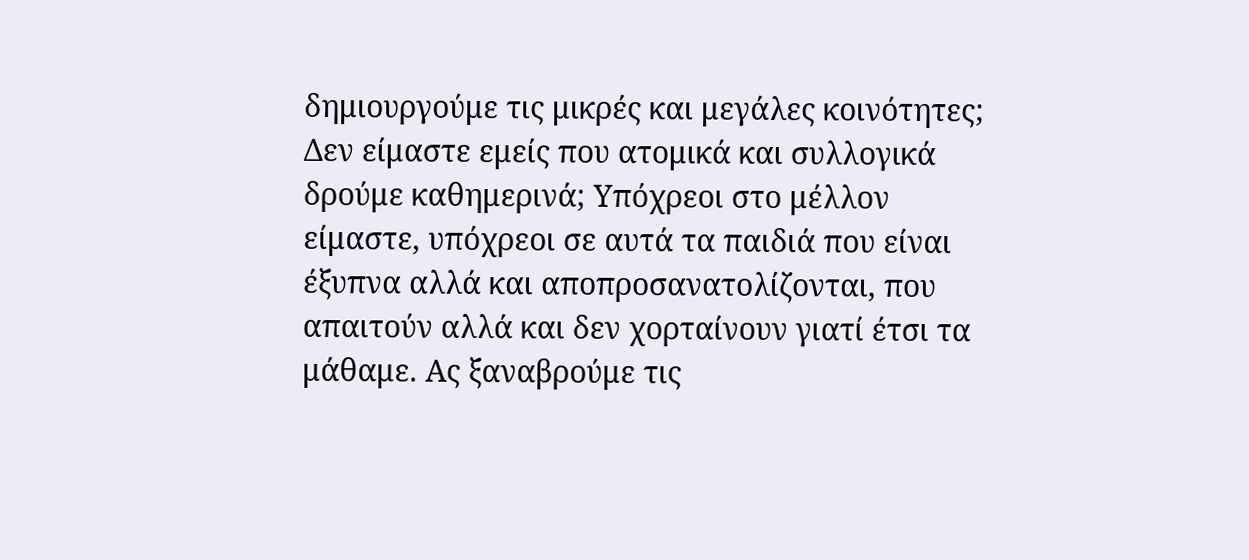δημιουργούμε τις μικρές και μεγάλες κοινότητες; Δεν είμαστε εμείς που ατομικά και συλλογικά δρούμε καθημερινά; Υπόχρεοι στο μέλλον είμαστε, υπόχρεοι σε αυτά τα παιδιά που είναι έξυπνα αλλά και αποπροσανατολίζονται, που απαιτούν αλλά και δεν χορταίνουν γιατί έτσι τα μάθαμε. Ας ξαναβρούμε τις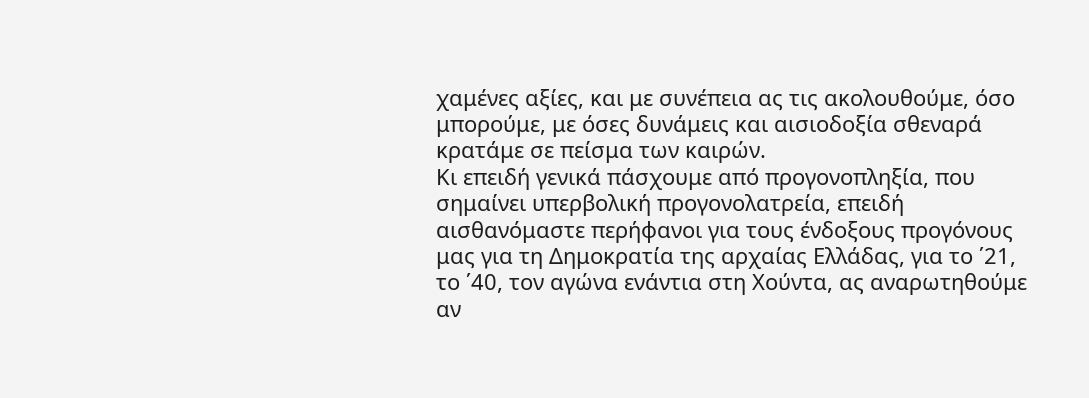χαμένες αξίες, και με συνέπεια ας τις ακολουθούμε, όσο μπορούμε, με όσες δυνάμεις και αισιοδοξία σθεναρά κρατάμε σε πείσμα των καιρών.
Kι επειδή γενικά πάσχουμε από προγονοπληξία, που σημαίνει υπερβολική προγονολατρεία, επειδή αισθανόμαστε περήφανοι για τους ένδοξους προγόνους μας για τη Δημοκρατία της αρχαίας Ελλάδας, για το ΄21, το ΄40, τον αγώνα ενάντια στη Χούντα, ας αναρωτηθούμε αν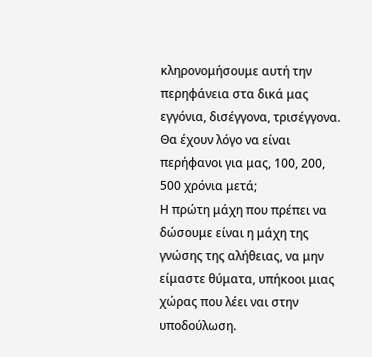κληρονομήσουμε αυτή την περηφάνεια στα δικά μας εγγόνια, δισέγγονα, τρισέγγονα. Θα έχουν λόγο να είναι περήφανοι για μας, 100, 200, 500 χρόνια μετά;
Η πρώτη μάχη που πρέπει να δώσουμε είναι η μάχη της γνώσης της αλήθειας, να μην είμαστε θύματα, υπήκοοι μιας χώρας που λέει ναι στην υποδούλωση.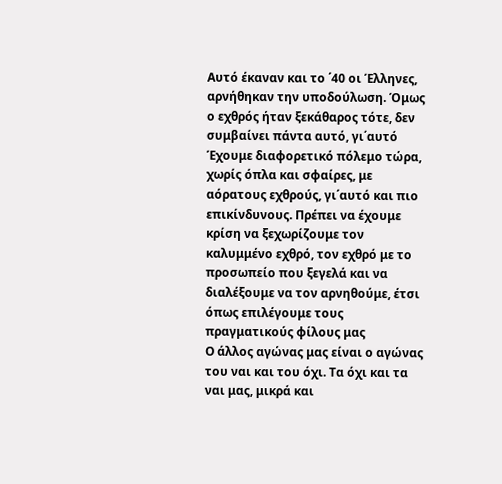Αυτό έκαναν και το ΄40 οι Έλληνες, αρνήθηκαν την υποδούλωση. Όμως ο εχθρός ήταν ξεκάθαρος τότε, δεν συμβαίνει πάντα αυτό, γι΄αυτό Έχουμε διαφορετικό πόλεμο τώρα, χωρίς όπλα και σφαίρες, με αόρατους εχθρούς, γι΄αυτό και πιο επικίνδυνους. Πρέπει να έχουμε κρίση να ξεχωρίζουμε τον καλυμμένο εχθρό, τον εχθρό με το προσωπείο που ξεγελά και να διαλέξουμε να τον αρνηθούμε, έτσι όπως επιλέγουμε τους πραγματικούς φίλους μας
Ο άλλος αγώνας μας είναι ο αγώνας του ναι και του όχι. Τα όχι και τα ναι μας, μικρά και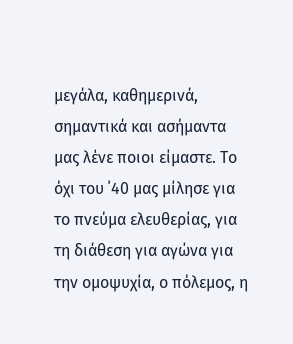μεγάλα, καθημερινά, σημαντικά και ασήμαντα μας λένε ποιοι είμαστε. Το όχι του ΄40 μας μίλησε για το πνεύμα ελευθερίας, για τη διάθεση για αγώνα για την ομοψυχία, ο πόλεμος, η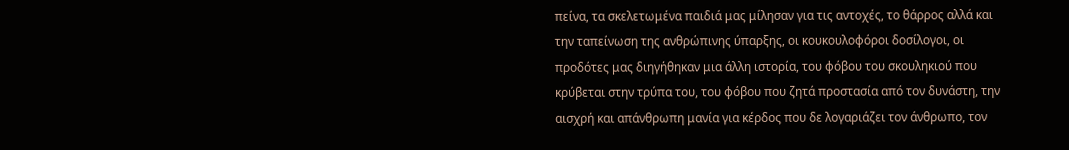πείνα, τα σκελετωμένα παιδιά μας μίλησαν για τις αντοχές, το θάρρος αλλά και την ταπείνωση της ανθρώπινης ύπαρξης, οι κουκουλοφόροι δοσίλογοι, οι προδότες μας διηγήθηκαν μια άλλη ιστορία, του φόβου του σκουληκιού που κρύβεται στην τρύπα του, του φόβου που ζητά προστασία από τον δυνάστη, την αισχρή και απάνθρωπη μανία για κέρδος που δε λογαριάζει τον άνθρωπο, τον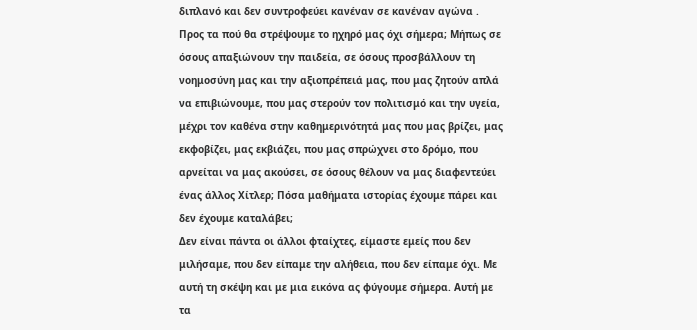διπλανό και δεν συντροφεύει κανέναν σε κανέναν αγώνα .
Προς τα πού θα στρέψουμε το ηχηρό μας όχι σήμερα; Μήπως σε όσους απαξιώνουν την παιδεία, σε όσους προσβάλλουν τη νοημοσύνη μας και την αξιοπρέπειά μας, που μας ζητούν απλά να επιβιώνουμε, που μας στερούν τον πολιτισμό και την υγεία, μέχρι τον καθένα στην καθημερινότητά μας που μας βρίζει, μας εκφοβίζει, μας εκβιάζει, που μας σπρώχνει στο δρόμο, που αρνείται να μας ακούσει, σε όσους θέλουν να μας διαφεντεύει ένας άλλος Χίτλερ; Πόσα μαθήματα ιστορίας έχουμε πάρει και δεν έχουμε καταλάβει;
Δεν είναι πάντα οι άλλοι φταίχτες, είμαστε εμείς που δεν μιλήσαμε, που δεν είπαμε την αλήθεια, που δεν είπαμε όχι. Με αυτή τη σκέψη και με μια εικόνα ας φύγουμε σήμερα. Αυτή με τα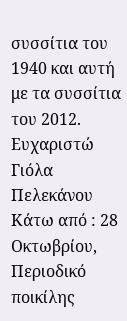συσσίτια του 1940 και αυτή με τα συσσίτια του 2012.
Ευχαριστώ
Γιόλα Πελεκάνου
Κάτω από : 28 Οκτωβρίου, Περιοδικό ποικίλης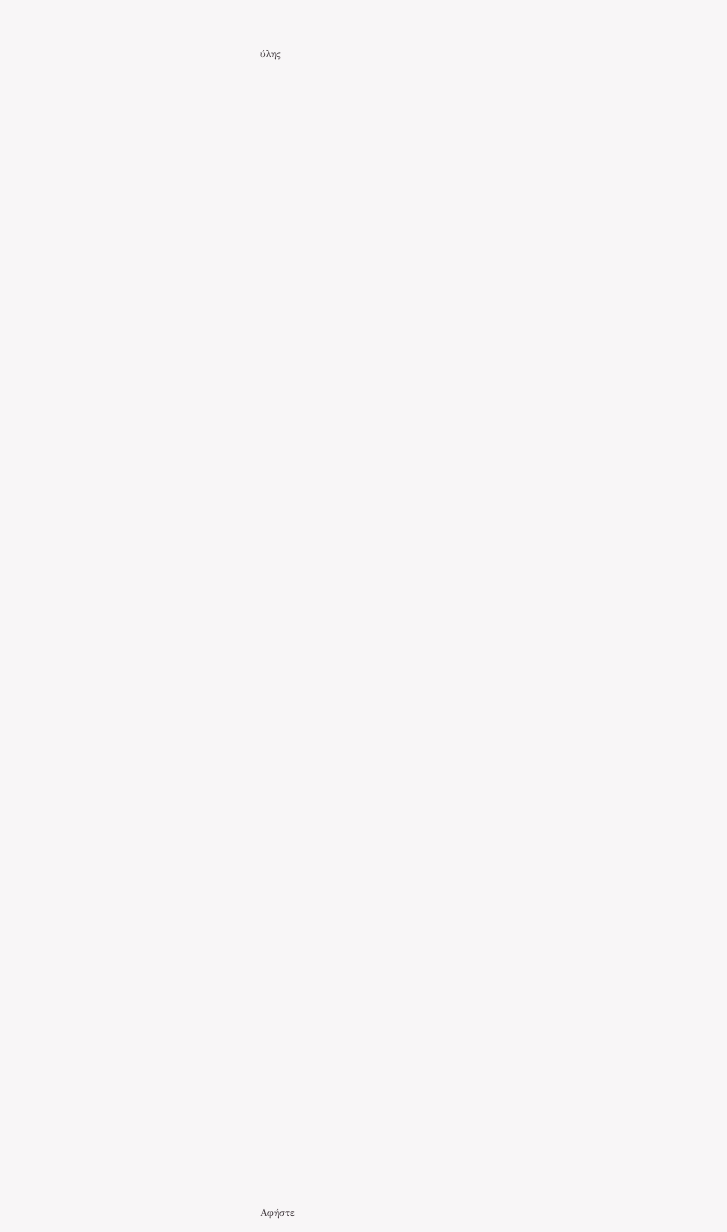ύλης




























































Αφήστε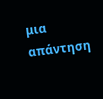μια απάντηση